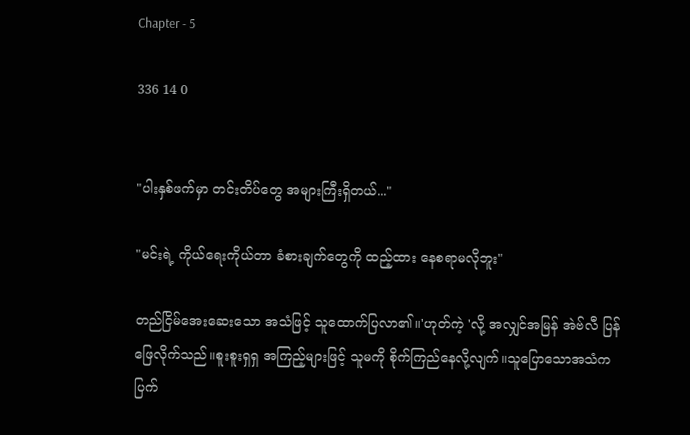Chapter - 5

336 14 0


"ပါးနှစ်ဖက်မှာ တင်းတိပ်တွေ အများကြီးရှိတယ်..."

"မင်းရဲ့ ကိုယ်ရေးကိုယ်တာ ခံစားချက်တွေကို ထည့်ထား နေစရာမလိုဘူး"

တည်ငြိမ်အေးဆေးသော အသံဖြင့် သူထောက်ပြလာ၏။'ဟုတ်ကဲ့ 'လို့ အလျှင်အမြန် အဲဗ်လီ ပြန်ဖြေလိုက်သည်။စူးစူးရှရှ အကြည့်များဖြင့် သူမကို စိုက်ကြည်နေလို့လျက်။သူပြောသောအသံက ပြက်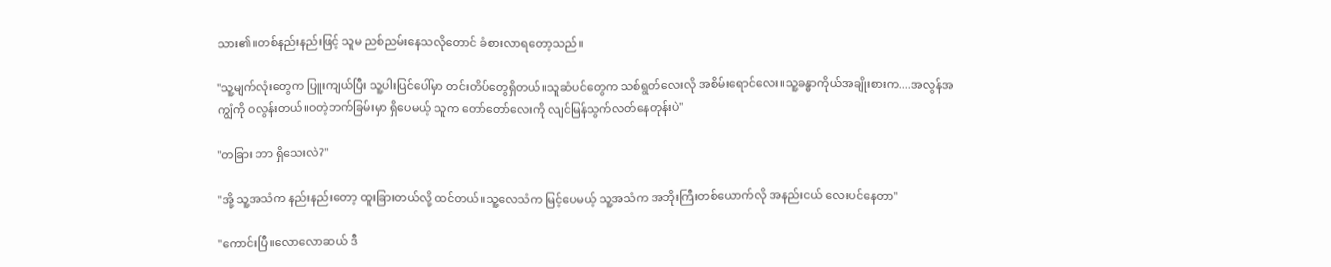သား၏။တစ်နည်းနည်းဖြင့် သူမ ညစ်ညမ်းနေသလိုတောင် ခံစားလာရတော့သည်။

"သူ့မျက်လုံးတွေက ပြူးကျယ်ပြီး သူ့ပါးပြင်ပေါ်မှာ တင်းတိပ်တွေရှိတယ်။သူဆံပင်တွေက သစ်ရွတ်လေးလို အစိမ်းရောင်လေး။သူ့ခန္ဓာကိုယ်အချိုးစားက....အလွန်အကျွံကို ဝလွန်းတယ်။ဝတဲ့ဘက်ခြမ်းမှာ ရှိပေမယ့် သူက တော်တော်လေးကို လျင်မြန်သွက်လတ်နေတုန်းပဲ"

"တခြား ဘာ ရှိသေးလဲ?"

"အို့ သူ့အသံက နည်းနည်းတော့ ထူးခြားတယ်လို့ ထင်တယ်။သူ့လေသံက မြင့်ပေမယ့် သူ့အသံက အဘိုးကြီးတစ်ယောက်လို အနည်းငယ် လေးပင်နေတာ"

"ကောင်းပြီ။လောလောဆယ် ဒီ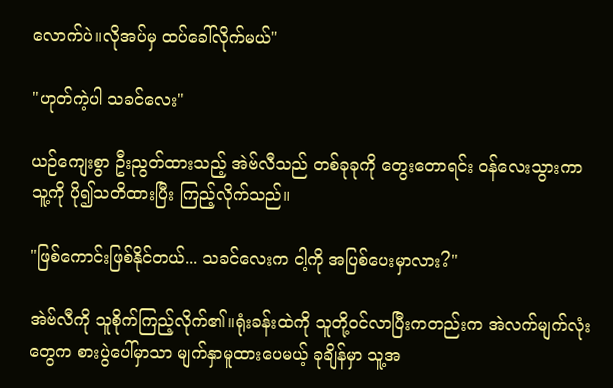လောက်ပဲ။လိုအပ်မှ ထပ်ခေါ်လိုက်မယ်"

"ဟုတ်ကဲ့ပါ သခင်လေး"

ယဉ်ကျေးစွာ ဦးညွတ်ထားသည့် အဲဗ်လီသည် တစ်ခုခုကို တွေးတောရင်း ဝန်လေးသွားကာ သူ့ကို ပို၍သတိထားပြီး ကြည့်လိုက်သည်။

"ဖြစ်ကောင်းဖြစ်နိုင်တယ်... သခင်လေးက ငါ့ကို အပြစ်ပေးမှာလား?"

အဲဗ်လီကို သူစိုက်ကြည့်လိုက်၏။ရုံးခန်း‌ထဲကို သူတို့ဝင်လာပြီးကတည်းက အဲလက်မျက်လုံးတွေက စားပွဲပေါ်မှာသာ မျက်နှာမူထား‌ပေမယ့် ခုချိန်မှာ သူ့အ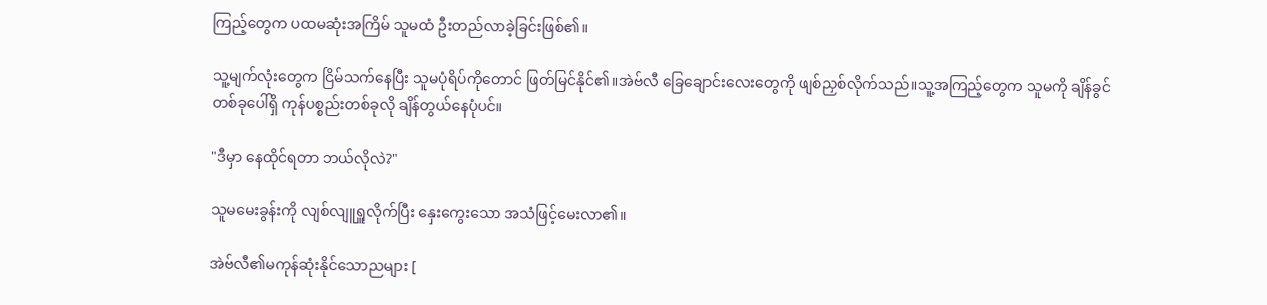ကြည့်တွေက ပထမဆုံးအကြိမ် သူမထံ ဦးတည်လာခဲ့ခြင်းဖြစ်၏။

သူ့မျက်လုံးတွေက ငြိမ်သက်နေပြီး သူမပုံရိပ်ကိုတောင် ဖြတ်မြင်နိုင်၏။အဲဗ်လီ ခြေချောင်းလေးတွေကို ဖျစ်ညှစ်လိုက်သည်။သူ့အကြည့်တွေက သူမကို ချိန်ခွင်တစ်ခုပေါ်ရှိ ကုန်ပစ္စည်းတစ်ခုလို ချိန်တွယ်နေပုံပင်။

"ဒီမှာ နေထိုင်ရတာ ဘယ်လိုလဲ?"

သူမမေးခွန်းကို လျစ်လျူရှူလိုက်ပြီး ‌နှေးကွေးသော အသံဖြင့်မေးလာ၏။

အဲဗ်လီ၏မကုန်ဆုံးနိုင်သောညများ [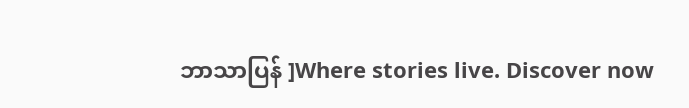ဘာသာပြန် ]Where stories live. Discover now